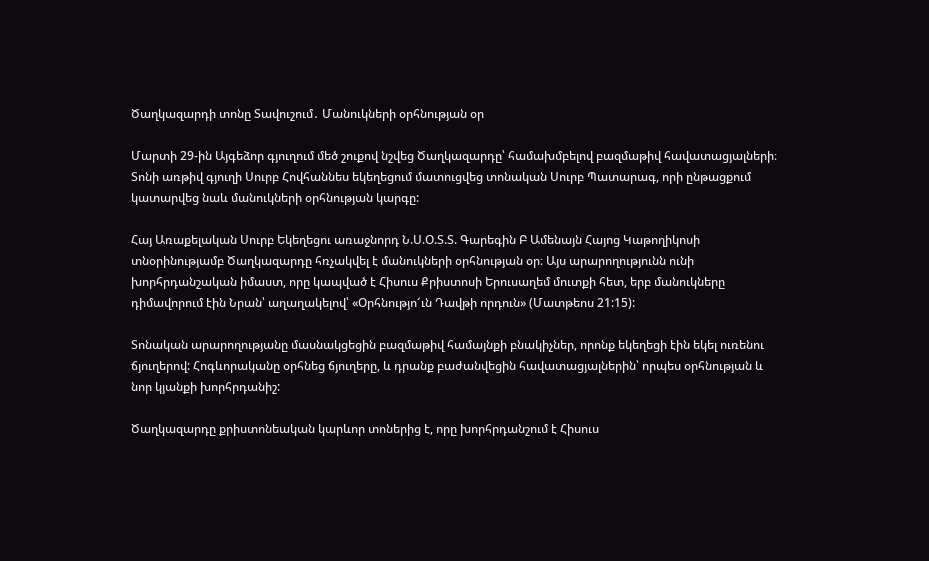Ծաղկազարդի տոնը Տավուշում․ Մանուկների օրհնության օր

Մարտի 29-ին Այգեձոր գյուղում մեծ շուքով նշվեց Ծաղկազարդը՝ համախմբելով բազմաթիվ հավատացյալների։ Տոնի առթիվ գյուղի Սուրբ Հովհաննես եկեղեցում մատուցվեց տոնական Սուրբ Պատարագ, որի ընթացքում կատարվեց նաև մանուկների օրհնության կարգը:

Հայ Առաքելական Սուրբ Եկեղեցու առաջնորդ Ն.Ս.Օ.Տ.Տ. Գարեգին Բ Ամենայն Հայոց Կաթողիկոսի տնօրինությամբ Ծաղկազարդը հռչակվել է մանուկների օրհնության օր։ Այս արարողությունն ունի խորհրդանշական իմաստ, որը կապված է Հիսուս Քրիստոսի Երուսաղեմ մուտքի հետ, երբ մանուկները դիմավորում էին Նրան՝ աղաղակելով՝ «Օրհնությո՜ւն Դավթի որդուն» (Մատթեոս 21:15):

Տոնական արարողությանը մասնակցեցին բազմաթիվ համայնքի բնակիչներ, որոնք եկեղեցի էին եկել ուռենու ճյուղերով: Հոգևորականը օրհնեց ճյուղերը, և դրանք բաժանվեցին հավատացյալներին՝ որպես օրհնության և նոր կյանքի խորհրդանիշ:

Ծաղկազարդը քրիստոնեական կարևոր տոներից է, որը խորհրդանշում է Հիսուս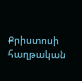Քրիստոսի հաղթական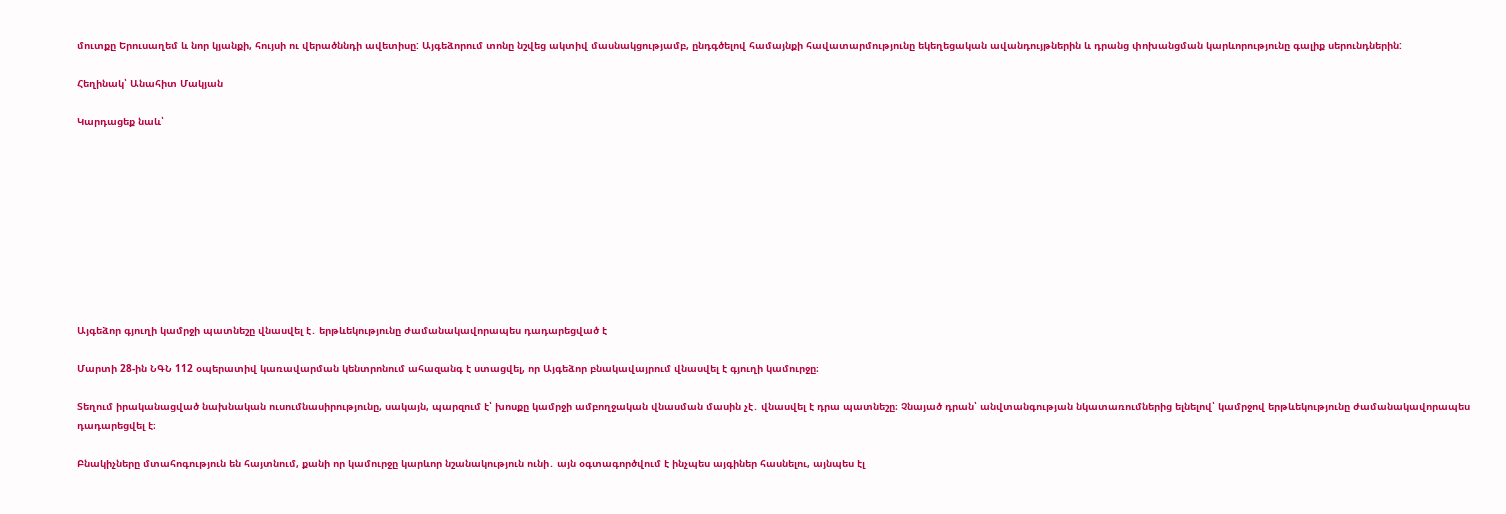մուտքը Երուսաղեմ և նոր կյանքի, հույսի ու վերածննդի ավետիսը: Այգեձորում տոնը նշվեց ակտիվ մասնակցությամբ, ընդգծելով համայնքի հավատարմությունը եկեղեցական ավանդույթներին և դրանց փոխանցման կարևորությունը գալիք սերունդներին:

Հեղինակ՝ Անահիտ Մակյան

Կարդացեք նաև՝










Այգեձոր գյուղի կամրջի պատնեշը վնասվել է․ երթևեկությունը ժամանակավորապես դադարեցված է

Մարտի 28-ին ՆԳՆ 112 օպերատիվ կառավարման կենտրոնում ահազանգ է ստացվել, որ Այգեձոր բնակավայրում վնասվել է գյուղի կամուրջը։

Տեղում իրականացված նախնական ուսումնասիրությունը, սակայն, պարզում է՝ խոսքը կամրջի ամբողջական վնասման մասին չէ․ վնասվել է դրա պատնեշը։ Չնայած դրան՝ անվտանգության նկատառումներից ելնելով՝ կամրջով երթևեկությունը ժամանակավորապես դադարեցվել է։

Բնակիչները մտահոգություն են հայտնում, քանի որ կամուրջը կարևոր նշանակություն ունի․ այն օգտագործվում է ինչպես այգիներ հասնելու, այնպես էլ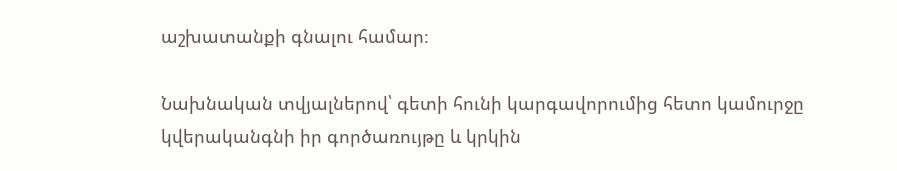աշխատանքի գնալու համար։

Նախնական տվյալներով՝ գետի հունի կարգավորումից հետո կամուրջը կվերականգնի իր գործառույթը և կրկին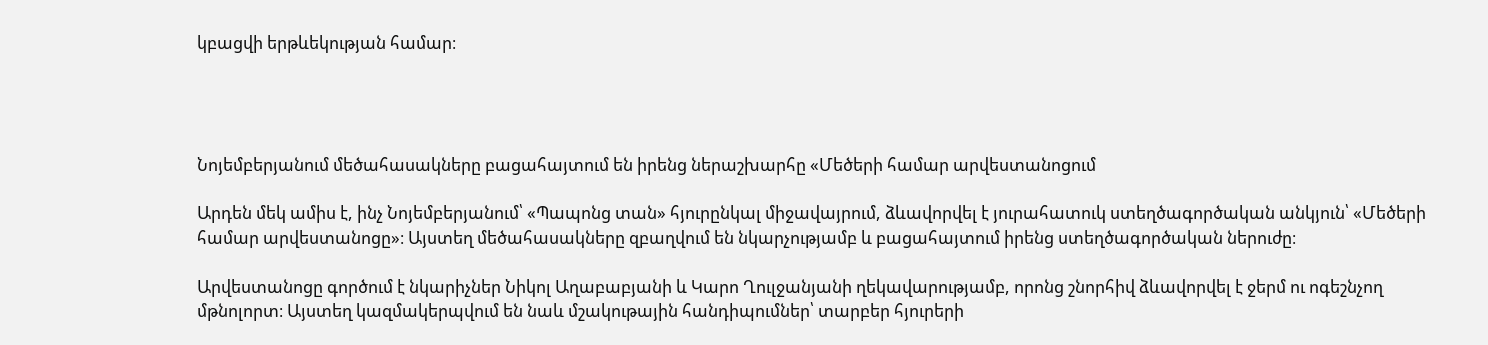կբացվի երթևեկության համար։




Նոյեմբերյանում մեծահասակները բացահայտում են իրենց ներաշխարհը «Մեծերի համար արվեստանոցում

Արդեն մեկ ամիս է, ինչ Նոյեմբերյանում՝ «Պապոնց տան» հյուրընկալ միջավայրում, ձևավորվել է յուրահատուկ ստեղծագործական անկյուն՝ «Մեծերի համար արվեստանոցը»։ Այստեղ մեծահասակները զբաղվում են նկարչությամբ և բացահայտում իրենց ստեղծագործական ներուժը։

Արվեստանոցը գործում է նկարիչներ Նիկոլ Աղաբաբյանի և Կարո Ղուլջանյանի ղեկավարությամբ, որոնց շնորհիվ ձևավորվել է ջերմ ու ոգեշնչող մթնոլորտ։ Այստեղ կազմակերպվում են նաև մշակութային հանդիպումներ՝ տարբեր հյուրերի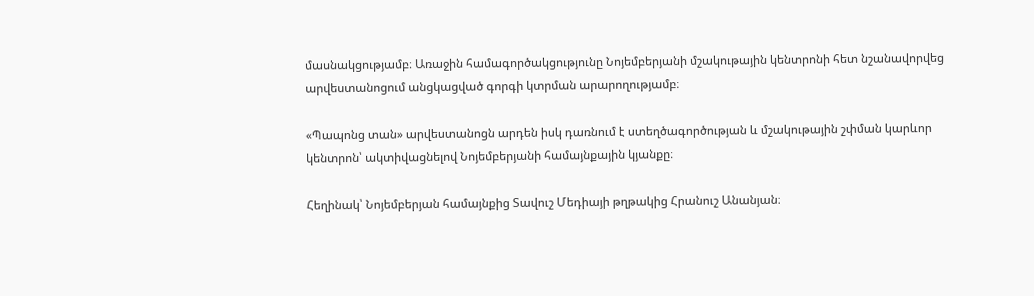մասնակցությամբ։ Առաջին համագործակցությունը Նոյեմբերյանի մշակութային կենտրոնի հետ նշանավորվեց արվեստանոցում անցկացված գորգի կտրման արարողությամբ։

«Պապոնց տան» արվեստանոցն արդեն իսկ դառնում է ստեղծագործության և մշակութային շփման կարևոր կենտրոն՝ ակտիվացնելով Նոյեմբերյանի համայնքային կյանքը։

Հեղինակ՝ Նոյեմբերյան համայնքից Տավուշ Մեդիայի թղթակից Հրանուշ Անանյան։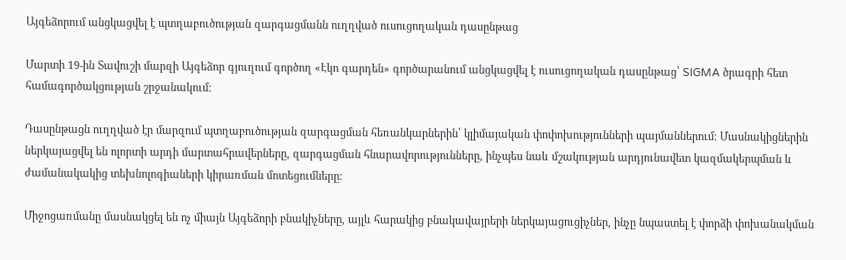Այգեձորում անցկացվել է պտղաբուծության զարգացմանն ուղղված ուսուցողական դասընթաց

Մարտի 19-ին Տավուշի մարզի Այգեձոր գյուղում գործող «Էկո գարդեն» գործարանում անցկացվել է ուսուցողական դասընթաց՝ SIGMA ծրագրի հետ համագործակցության շրջանակում։

Դասընթացն ուղղված էր մարզում պտղաբուծության զարգացման հեռանկարներին՝ կլիմայական փոփոխությունների պայմաններում։ Մասնակիցներին ներկայացվել են ոլորտի արդի մարտահրավերները, զարգացման հնարավորությունները, ինչպես նաև մշակության արդյունավետ կազմակերպման և ժամանակակից տեխնոլոգիաների կիրառման մոտեցումները։

Միջոցառմանը մասնակցել են ոչ միայն Այգեձորի բնակիչները, այլև հարակից բնակավայրերի ներկայացուցիչներ, ինչը նպաստել է փորձի փոխանակման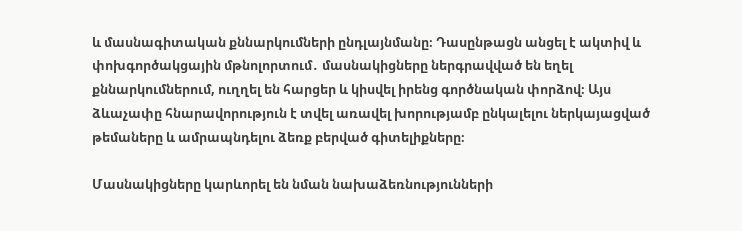և մասնագիտական քննարկումների ընդլայնմանը։ Դասընթացն անցել է ակտիվ և փոխգործակցային մթնոլորտում․ մասնակիցները ներգրավված են եղել քննարկումներում, ուղղել են հարցեր և կիսվել իրենց գործնական փորձով։ Այս ձևաչափը հնարավորություն է տվել առավել խորությամբ ընկալելու ներկայացված թեմաները և ամրապնդելու ձեռք բերված գիտելիքները։

Մասնակիցները կարևորել են նման նախաձեռնությունների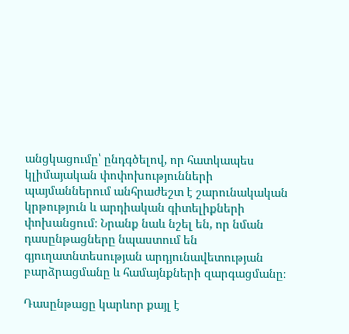անցկացումը՝ ընդգծելով, որ հատկապես կլիմայական փոփոխությունների պայմաններում անհրաժեշտ է շարունակական կրթություն և արդիական գիտելիքների փոխանցում։ Նրանք նաև նշել են, որ նման դասընթացները նպաստում են գյուղատնտեսության արդյունավետության բարձրացմանը և համայնքների զարգացմանը։

Դասընթացը կարևոր քայլ է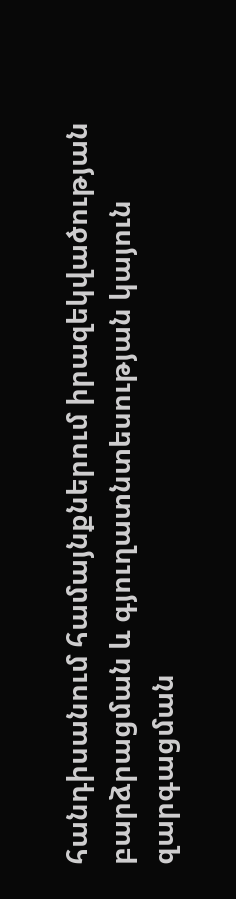հանդիսանում համայնքներում իրազեկվածության բարձրացման և գյուղատնտեսության կայուն զարգացման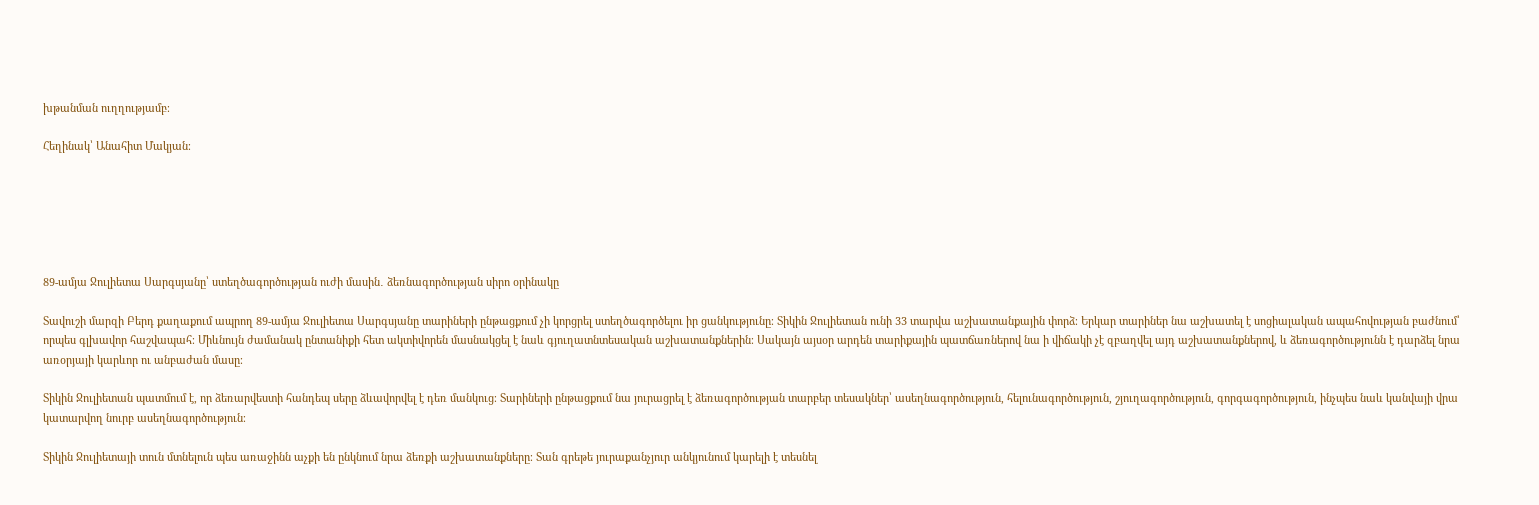խթանման ուղղությամբ։

Հեղինակ՝ Անահիտ Մակյան։






89-ամյա Ջուլիետա Սարգսյանը՝ ստեղծագործության ուժի մասին․ ձեռնագործության սիրո օրինակը

Տավուշի մարզի Բերդ քաղաքում ապրող 89-ամյա Ջուլիետա Սարգսյանը տարիների ընթացքում չի կորցրել ստեղծագործելու իր ցանկությունը։ Տիկին Ջուլիետան ունի 33 տարվա աշխատանքային փորձ։ Երկար տարիներ նա աշխատել է սոցիալական ապահովության բաժնում՝ որպես գլխավոր հաշվապահ։ Միևնույն ժամանակ ընտանիքի հետ ակտիվորեն մասնակցել է նաև գյուղատնտեսական աշխատանքներին։ Սակայն այսօր արդեն տարիքային պատճառներով նա ի վիճակի չէ զբաղվել այդ աշխատանքներով, և ձեռագործությունն է դարձել նրա առօրյայի կարևոր ու անբաժան մասը։

Տիկին Ջուլիետան պատմում է, որ ձեռարվեստի հանդեպ սերը ձևավորվել է դեռ մանկուց։ Տարիների ընթացքում նա յուրացրել է ձեռագործության տարբեր տեսակներ՝ ասեղնագործություն, հելունագործություն, շյուղագործություն, գորգագործություն, ինչպես նաև կանվայի վրա կատարվող նուրբ ասեղնագործություն։

Տիկին Ջուլիետայի տուն մտնելուն պես առաջինն աչքի են ընկնում նրա ձեռքի աշխատանքները։ Տան գրեթե յուրաքանչյուր անկյունում կարելի է տեսնել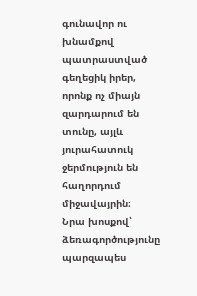գունավոր ու խնամքով պատրաստված գեղեցիկ իրեր, որոնք ոչ միայն զարդարում են տունը, այլև յուրահատուկ ջերմություն են հաղորդում միջավայրին։
Նրա խոսքով՝ ձեռագործությունը պարզապես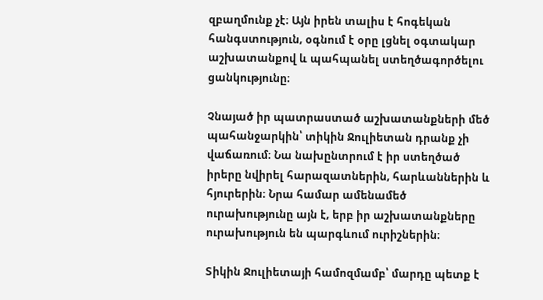զբաղմունք չէ։ Այն իրեն տալիս է հոգեկան հանգստություն, օգնում է օրը լցնել օգտակար աշխատանքով և պահպանել ստեղծագործելու ցանկությունը։

Չնայած իր պատրաստած աշխատանքների մեծ պահանջարկին՝ տիկին Ջուլիետան դրանք չի վաճառում։ Նա նախընտրում է իր ստեղծած իրերը նվիրել հարազատներին, հարևաններին և հյուրերին։ Նրա համար ամենամեծ ուրախությունը այն է, երբ իր աշխատանքները ուրախություն են պարգևում ուրիշներին։

Տիկին Ջուլիետայի համոզմամբ՝ մարդը պետք է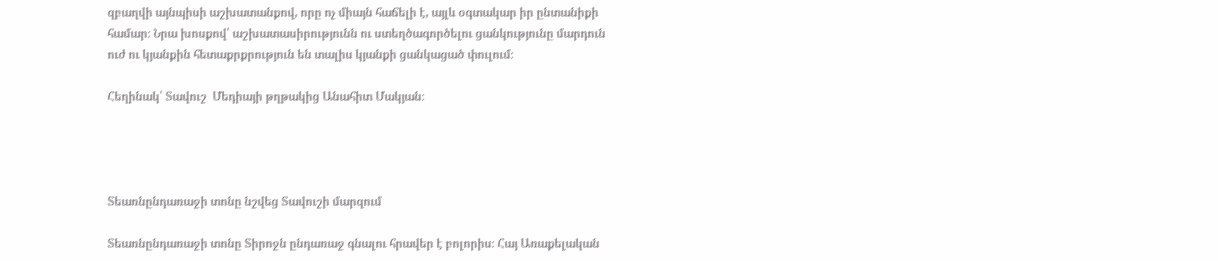զբաղվի այնպիսի աշխատանքով, որը ոչ միայն հաճելի է, այլև օգտակար իր ընտանիքի համար։ Նրա խոսքով՝ աշխատասիրությունն ու ստեղծագործելու ցանկությունը մարդուն ուժ ու կյանքին հետաքրքրություն են տալիս կյանքի ցանկացած փուլում։

Հեղինակ՝ Տավուշ  Մեդիայի թղթակից Անահիտ Մակյան։




Տեառնընդառաջի տոնը նշվեց Տավուշի մարզում

Տեառնընդառաջի տոնը Տիրոջն ընդառաջ գնալու հրավեր է բոլորիս։ Հայ Առաքելական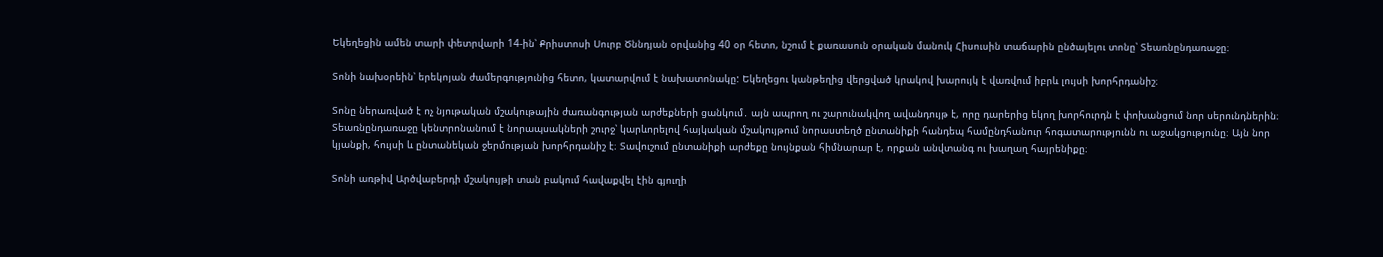Եկեղեցին ամեն տարի փետրվարի 14-ին՝ Քրիստոսի Սուրբ Ծննդյան օրվանից 40 օր հետո, նշում է քառասուն օրական մանուկ Հիսուսին տաճարին ընծայելու տոնը՝ Տեառնընդառաջը։

Տոնի նախօրեին՝ երեկոյան ժամերգությունից հետո, կատարվում է նախատոնակը: Եկեղեցու կանթեղից վերցված կրակով խարույկ է վառվում իբրև լույսի խորհրդանիշ։

Տոնը ներառված է ոչ նյութական մշակութային ժառանգության արժեքների ցանկում․ այն ապրող ու շարունակվող ավանդույթ է, որը դարերից եկող խորհուրդն է փոխանցում նոր սերունդներին։ Տեառնընդառաջը կենտրոնանում է նորապսակների շուրջ՝ կարևորելով հայկական մշակույթում նորաստեղծ ընտանիքի հանդեպ համընդհանուր հոգատարությունն ու աջակցությունը։ Այն նոր կյանքի, հույսի և ընտանեկան ջերմության խորհրդանիշ է։ Տավուշում ընտանիքի արժեքը նույնքան հիմնարար է, որքան անվտանգ ու խաղաղ հայրենիքը։

Տոնի առթիվ Արծվաբերդի մշակույթի տան բակում հավաքվել էին գյուղի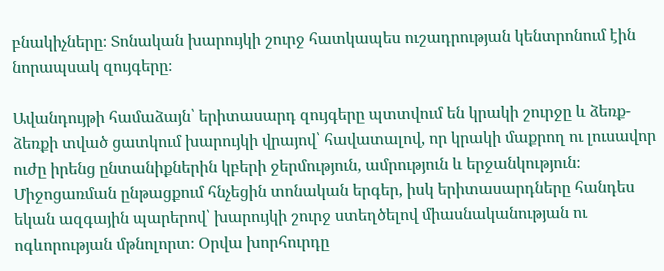բնակիչները։ Տոնական խարույկի շուրջ հատկապես ուշադրության կենտրոնում էին նորապսակ զույգերը։

Ավանդույթի համաձայն՝ երիտասարդ զույգերը պտտվում են կրակի շուրջը և ձեռք-ձեռքի տված ցատկում խարույկի վրայով՝ հավատալով, որ կրակի մաքրող ու լուսավոր ուժը իրենց ընտանիքներին կբերի ջերմություն, ամրություն և երջանկություն։ Միջոցառման ընթացքում հնչեցին տոնական երգեր, իսկ երիտասարդները հանդես եկան ազգային պարերով՝ խարույկի շուրջ ստեղծելով միասնականության ու ոգևորության մթնոլորտ։ Օրվա խորհուրդը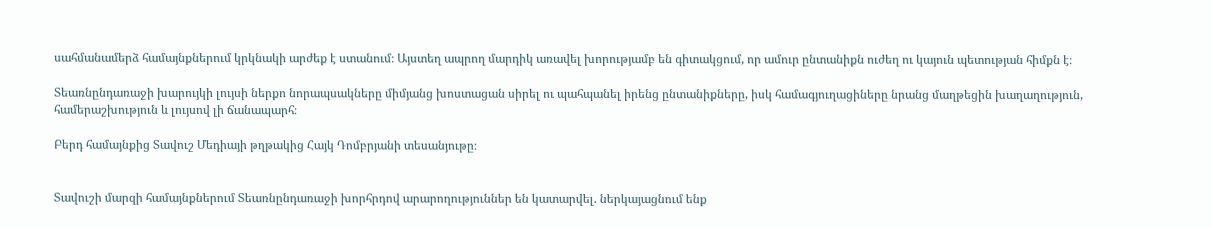սահմանամերձ համայնքներում կրկնակի արժեք է ստանում։ Այստեղ ապրող մարդիկ առավել խորությամբ են գիտակցում, որ ամուր ընտանիքն ուժեղ ու կայուն պետության հիմքն է։

Տեառնընդառաջի խարույկի լույսի ներքո նորապսակները միմյանց խոստացան սիրել ու պահպանել իրենց ընտանիքները, իսկ համագյուղացիները նրանց մաղթեցին խաղաղություն, համերաշխություն և լույսով լի ճանապարհ։

Բերդ համայնքից Տավուշ Մեդիայի թղթակից Հայկ Դոմբրյանի տեսանյութը։


Տավուշի մարզի համայնքներում Տեառնընդառաջի խորհրդով արարողություններ են կատարվել. ներկայացնում ենք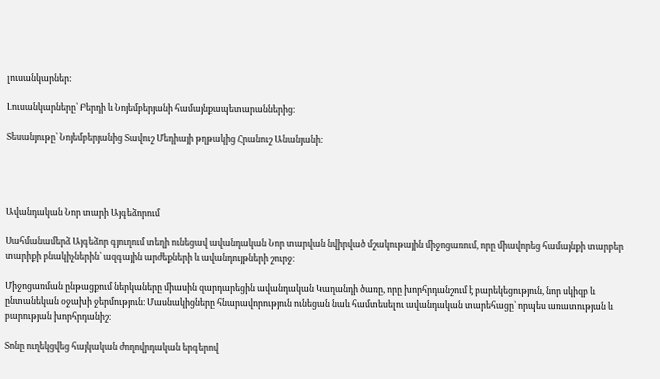լուսանկարներ:

Լուսանկարները՝ Բերդի և Նոյեմբերյանի համայնքապետարաններից։

Տեսանյութը՝ Նոյեմբերյանից Տավուշ Մեդիայի թղթակից Հրանուշ Անանյանի։




Ավանդական Նոր տարի Այգեձորում

Սահմանամերձ Այգեձոր գյուղում տեղի ունեցավ ավանդական Նոր տարվան նվիրված մշակութային միջոցառում, որը միավորեց համայնքի տարբեր տարիքի բնակիչներին՝ ազգային արժեքների և ավանդույթների շուրջ։

Միջոցառման ընթացքում ներկաները միասին զարդարեցին ավանդական Կաղանդի ծառը, որը խորհրդանշում է բարեկեցություն, նոր սկիզբ և ընտանեկան օջախի ջերմություն։ Մասնակիցները հնարավորություն ունեցան նաև համտեսելու ավանդական տարեհացը՝ որպես առատության և բարության խորհրդանիշ։

Տոնը ուղեկցվեց հայկական ժողովրդական երգերով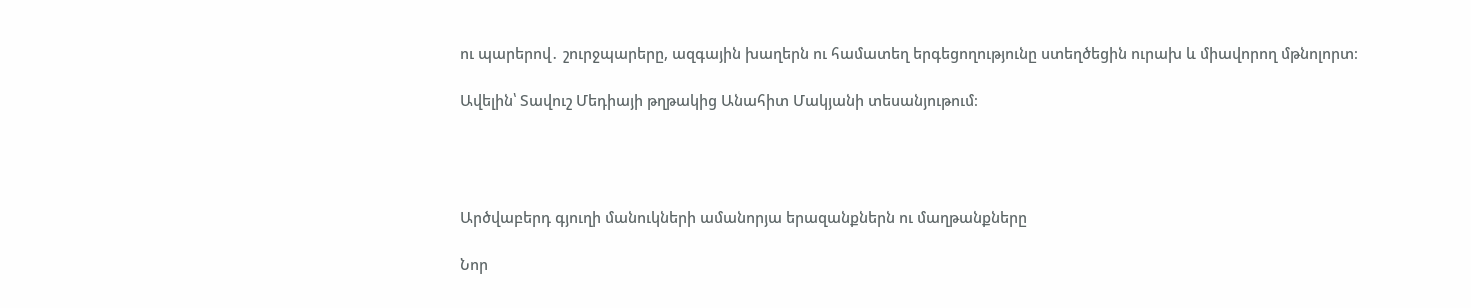ու պարերով․ շուրջպարերը, ազգային խաղերն ու համատեղ երգեցողությունը ստեղծեցին ուրախ և միավորող մթնոլորտ։

Ավելին՝ Տավուշ Մեդիայի թղթակից Անահիտ Մակյանի տեսանյութում։




Արծվաբերդ գյուղի մանուկների ամանորյա երազանքներն ու մաղթանքները

Նոր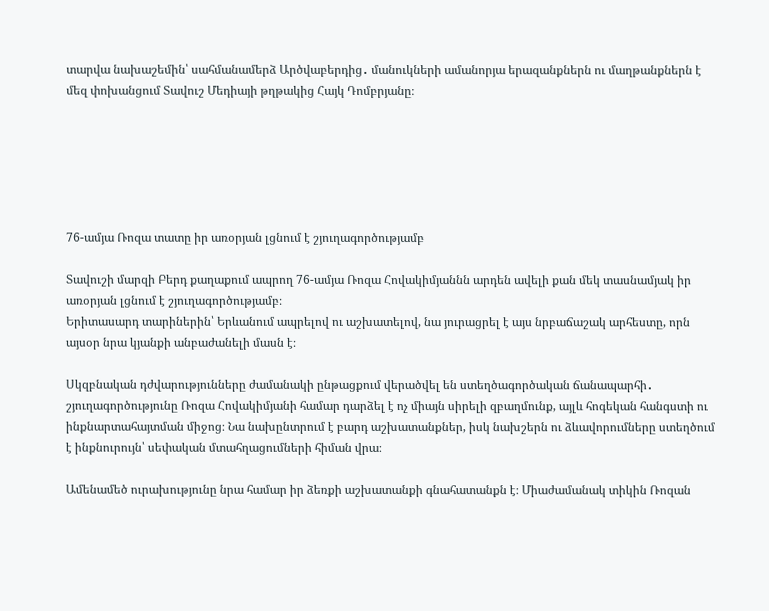տարվա նախաշեմին՝ սահմանամերձ Արծվաբերդից․ մանուկների ամանորյա երազանքներն ու մաղթանքներն է մեզ փոխանցում Տավուշ Մեդիայի թղթակից Հայկ Դոմբրյանը։






76-ամյա Ռոզա տատը իր առօրյան լցնում է շյուղագործությամբ

Տավուշի մարզի Բերդ քաղաքում ապրող 76-ամյա Ռոզա Հովակիմյաննն արդեն ավելի քան մեկ տասնամյակ իր առօրյան լցնում է շյուղագործությամբ։
Երիտասարդ տարիներին՝ Երևանում ապրելով ու աշխատելով, նա յուրացրել է այս նրբաճաշակ արհեստը, որն այսօր նրա կյանքի անբաժանելի մասն է։

Սկզբնական դժվարությունները ժամանակի ընթացքում վերածվել են ստեղծագործական ճանապարհի․ շյուղագործությունը Ռոզա Հովակիմյանի համար դարձել է ոչ միայն սիրելի զբաղմունք, այլև հոգեկան հանգստի ու ինքնարտահայտման միջոց։ Նա նախընտրում է բարդ աշխատանքներ, իսկ նախշերն ու ձևավորումները ստեղծում է ինքնուրույն՝ սեփական մտահղացումների հիման վրա։

Ամենամեծ ուրախությունը նրա համար իր ձեռքի աշխատանքի գնահատանքն է։ Միաժամանակ տիկին Ռոզան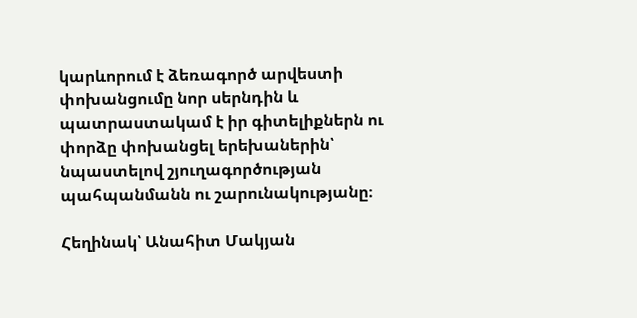կարևորում է ձեռագործ արվեստի փոխանցումը նոր սերնդին և պատրաստակամ է իր գիտելիքներն ու փորձը փոխանցել երեխաներին՝ նպաստելով շյուղագործության պահպանմանն ու շարունակությանը։

Հեղինակ՝ Անահիտ Մակյան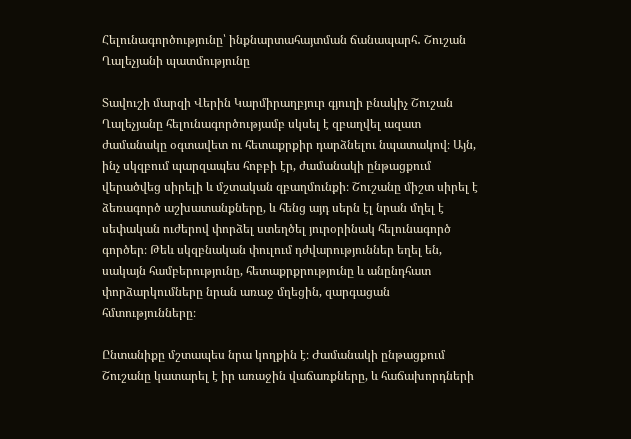Հելունագործությունը՝ ինքնարտահայտման ճանապարհ․ Շուշան Ղալեչյանի պատմությունը

Տավուշի մարզի Վերին Կարմիրաղբյուր գյուղի բնակիչ Շուշան Ղալեչյանը հելունագործությամբ սկսել է զբաղվել ազատ ժամանակը օգտավետ ու հետաքրքիր դարձնելու նպատակով։ Այն, ինչ սկզբում պարզապես հոբբի էր, ժամանակի ընթացքում վերածվեց սիրելի և մշտական զբաղմունքի։ Շուշանը միշտ սիրել է ձեռագործ աշխատանքները, և հենց այդ սերն էլ նրան մղել է սեփական ուժերով փորձել ստեղծել յուրօրինակ հելունագործ գործեր։ Թեև սկզբնական փուլում դժվարություններ եղել են, սակայն համբերությունը, հետաքրքրությունը և անընդհատ փորձարկումները նրան առաջ մղեցին, զարգացան հմտությունները։

Ընտանիքը մշտապես նրա կողքին է։ Ժամանակի ընթացքում Շուշանը կատարել է իր առաջին վաճառքները, և հաճախորդների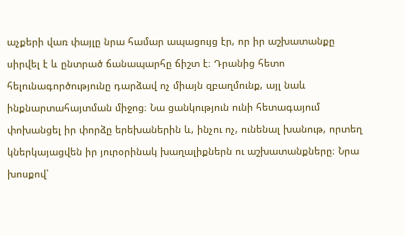աչքերի վառ փայլը նրա համար ապացույց էր, որ իր աշխատանքը սիրվել է և ընտրած ճանապարհը ճիշտ է։ Դրանից հետո հելունագործությունը դարձավ ոչ միայն զբաղմունք, այլ նաև ինքնարտահայտման միջոց։ Նա ցանկություն ունի հետագայում փոխանցել իր փորձը երեխաներին և, ինչու ոչ, ունենալ խանութ, որտեղ կներկայացվեն իր յուրօրինակ խաղալիքներն ու աշխատանքները։ Նրա խոսքով՝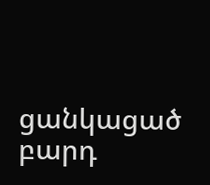ցանկացած բարդ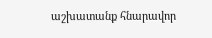աշխատանք հնարավոր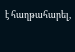է հաղթահարել,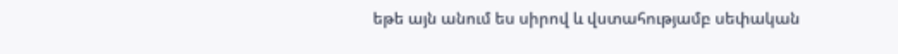եթե այն անում ես սիրով և վստահությամբ սեփական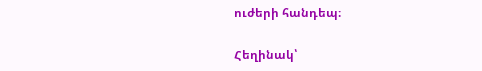ուժերի հանդեպ։

Հեղինակ՝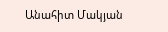Անահիտ Մակյան